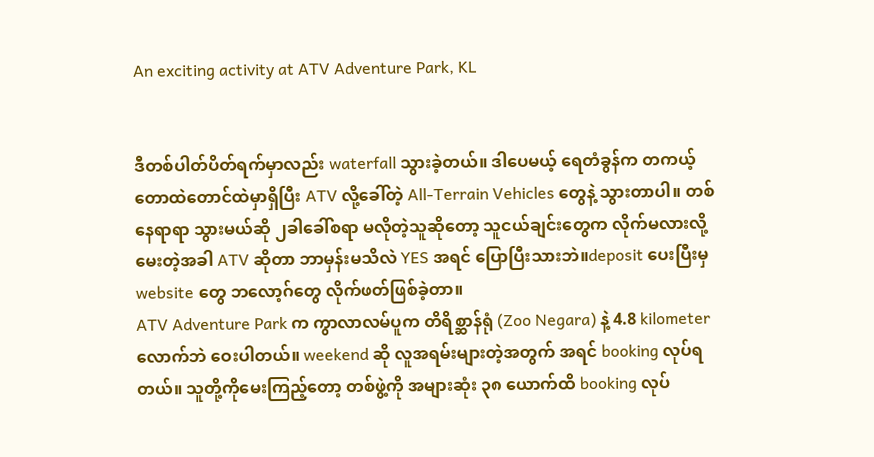An exciting activity at ATV Adventure Park, KL


ဒီတစ်ပါတ်ပိတ်ရက်မှာလည်း waterfall သွားခဲ့တယ်။ ဒါပေမယ့် ရေတံခွန်က တကယ့်တောထဲတောင်ထဲမှာရှိပြီး ATV လို့ခေါ်တဲ့ All-Terrain Vehicles တွေနဲ့ သွားတာပါ။ တစ်နေရာရာ သွားမယ်ဆို ၂ခါခေါ်စရာ မလိုတဲ့သူဆိုတော့ သူငယ်ချင်းတွေက လိုက်မလားလို့ မေးတဲ့အခါ ATV ဆိုတာ ဘာမှန်းမသိလဲ YES အရင် ပြောပြီးသားဘဲ။deposit ပေးပြီးမှ website တွေ ဘလော့ဂ်တွေ လိုက်ဖတ်ဖြစ်ခဲ့တာ။
ATV Adventure Park က ကွာလာလမ်ပူက တိရိစ္ဆာန်ရုံ (Zoo Negara) နဲ့ 4.8 kilometer လောက်ဘဲ ဝေးပါတယ်။ weekend ဆို လူအရမ်းများတဲ့အတွက် အရင် booking လုပ်ရတယ်။ သူတို့ကိုမေးကြည့်တော့ တစ်ဖွဲ့ကို အများဆုံး ၃၈ ယောက်ထိ booking လုပ်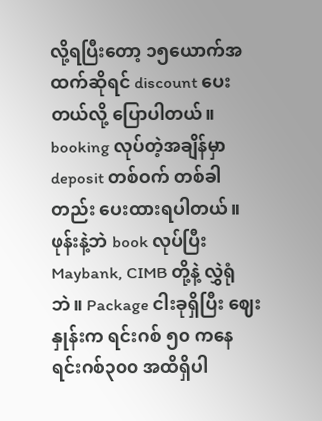လို့ရပြီးတော့ ၁၅ယောက်အထက်ဆိုရင် discount ပေးတယ်လို့ ပြောပါတယ်။ booking လုပ်တဲ့အချိန်မှာ deposit တစ်ဝက် တစ်ခါတည်း ပေးထားရပါတယ်။ ဖုန်းနဲ့ဘဲ book လုပ်ပြီး Maybank, CIMB တို့နဲ့ လွှဲရုံဘဲ။ Package ငါးခုရှိပြီး ဈေးနှုန်းက ရင်းဂစ် ၅၀ ကနေ ရင်းဂစ်၃၀၀ အထိရှိပါ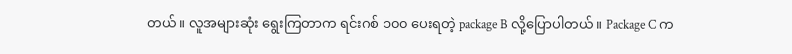တယ်။ လူအများဆုံး ရွေးကြတာက ရင်းဂစ် ၁၀၀ ပေးရတဲ့ package B လို့ပြောပါတယ်။ Package C က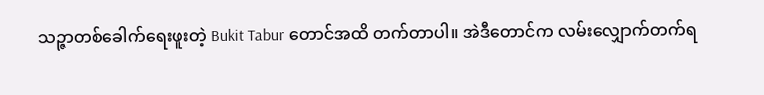သဉ္ဇာတစ်ခေါက်ရေးဖူးတဲ့ Bukit Tabur တောင်အထိ တက်တာပါ။ အဲဒီတောင်က လမ်းလျှောက်တက်ရ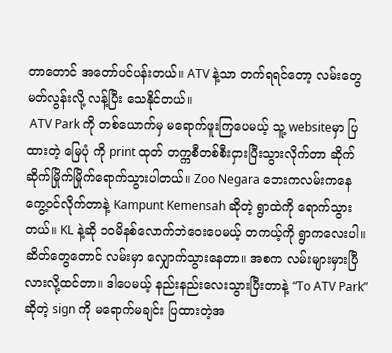တာတောင် အတော်ပင်ပန်းတယ်။ ATV နဲ့သာ တက်ရရင်တော့ လမ်းတွေမတ်လွန်းလို့ လန့်ပြီး သေနိုင်တယ်။
 ATV Park ကို တစ်ယောက်မှ မရောက်ဖူးကြပေမယ့် သူ့ websiteမှာ ပြထားတဲ့ မြေပုံ ကို print ထုတ် တက္ကစီတစ်စီးငှားပြီးသွားလိုက်တာ ဆိုက်ဆိုက်မြိုက်မြိုက်ရောက်သွားပါတယ်။ Zoo Negara ဘေးကလမ်းကနေ ကွေ့ဝင်လိုက်တာနဲ့ Kampunt Kemensah ဆိုတဲ့ ရွာထဲကို ရောက်သွားတယ်။ KL နဲ့ဆို ၁၀မိနစ်လောက်ဘဲဝေးပေမယ့် တကယ့်ကို ရွာကလေးပါ။ ဆိတ်တွေတောင် လမ်းမှာ လျှောက်သွားနေတာ။ အစက လမ်းများမှားပြီလားလို့ထင်တာ။ ဒါပေမယ့် နည်းနည်းလေးသွားပြီးတာနဲ့ “To ATV Park” ဆိုတဲ့ sign ကို မရောက်မချင်း ပြထားတဲ့အ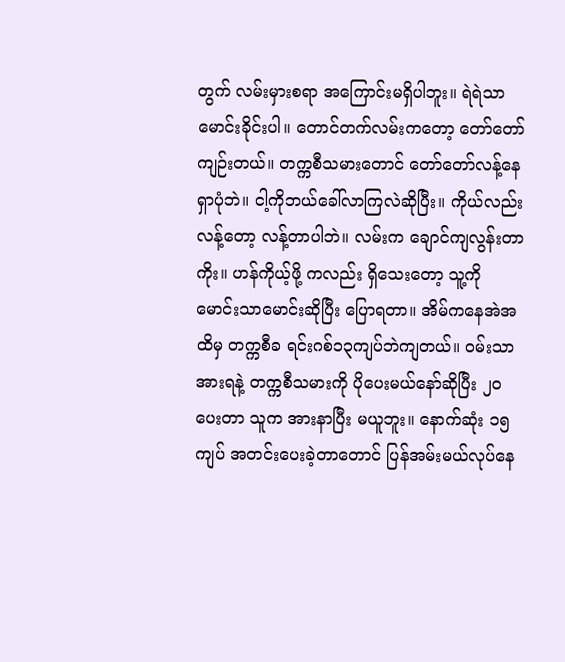တွက် လမ်းမှားစရာ အကြောင်းမရှိပါဘူး။ ရဲရဲသာမောင်းခိုင်းပါ။ တောင်တက်လမ်းကတော့ တော်တော်ကျဉ်းတယ်။ တက္ကစီသမားတောင် တော်တော်လန့်နေရှာပုံဘဲ။ ငါ့ကိုဘယ်ခေါ်လာကြလဲဆိုပြီး။ ကိုယ်လည်း လန့်တော့ လန့်တာပါဘဲ။ လမ်းက ချောင်ကျလွန်းတာကိုး။ ဟန်ကိုယ့်ဖို့ ကလည်း ရှိသေးတော့ သူ့ကို မောင်းသာမောင်းဆိုပြီး ပြောရတာ။ အိမ်ကနေအဲအထိမှ တက္ကစီခ ရင်းဂစ်၁၃ကျပ်ဘဲကျတယ်။ ဝမ်းသာအားရနဲ့ တက္ကစီသမားကို ပိုပေးမယ်နော်ဆိုပြီး ၂၀ ပေးတာ သူက အားနာပြီး မယူဘူး။ နောက်ဆုံး ၁၅ကျပ် အတင်းပေးခဲ့တာတောင် ပြန်အမ်းမယ်လုပ်နေ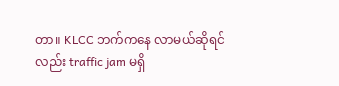တာ။ KLCC ဘက်ကနေ လာမယ်ဆိုရင်လည်း traffic jam မရှိ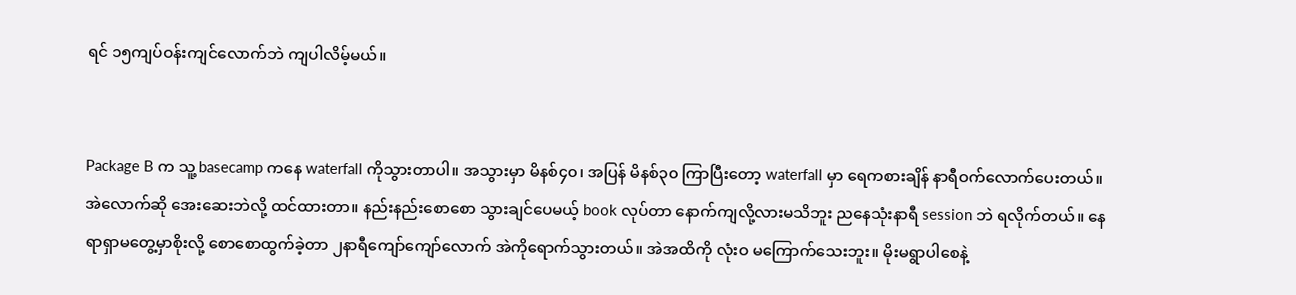ရင် ၁၅ကျပ်ဝန်းကျင်လောက်ဘဲ ကျပါလိမ့်မယ်။


Package B က သူ့ basecamp ကနေ waterfall ကိုသွားတာပါ။ အသွားမှာ မိနစ်၄၀၊ အပြန် မိနစ်၃၀ ကြာပြီးတော့ waterfall မှာ ရေကစားချိန် နာရီဝက်လောက်ပေးတယ်။ အဲလောက်ဆို အေးဆေးဘဲလို့ ထင်ထားတာ။ နည်းနည်းစောစော သွားချင်ပေမယ့် book လုပ်တာ နောက်ကျလို့လားမသိဘူး ညနေသုံးနာရီ session ဘဲ ရလိုက်တယ်။ နေရာရှာမတွေ့မှာစိုးလို့ စောစောထွက်ခဲ့တာ ၂နာရီကျော်ကျော်လောက် အဲကိုရောက်သွားတယ်။ အဲအထိကို လုံးဝ မကြောက်သေးဘူး။ မိုးမရွာပါစေနဲ့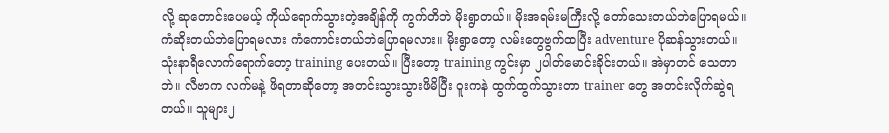လို့ ဆုတောင်းပေမယ့် ကိုယ်ရောက်သွားတဲ့အချိန်ကို ကွက်တိဘဲ မိုးရွာတယ်။ မိုးအရမ်းမကြီးလို့ တော်သေးတယ်ဘဲပြောရမယ်။ ကံဆိုးတယ်ဘဲပြောရမလား ကံကောင်းတယ်ဘဲပြောရမလား။ မိုးရွာတော့ လမ်းတွေဗွက်ထပြီး adventure ပိုဆန်သွားတယ်။ သုံးနာရီလောက်ရောက်တော့ training ပေးတယ်။ ပြီးတော့ training ကွင်းမှာ ၂ပါတ်မောင်းခိုင်းတယ်။ အဲမှာတင် သေတာဘဲ။ လီဗာက လက်မနဲ့ ဖိရတာဆိုတော့ အတင်းသွားသွားဖိမိပြီး ဝူးကနဲ ထွက်ထွက်သွားတာ trainer တွေ အတင်းလိုက်ဆွဲရတယ်။ သူများ၂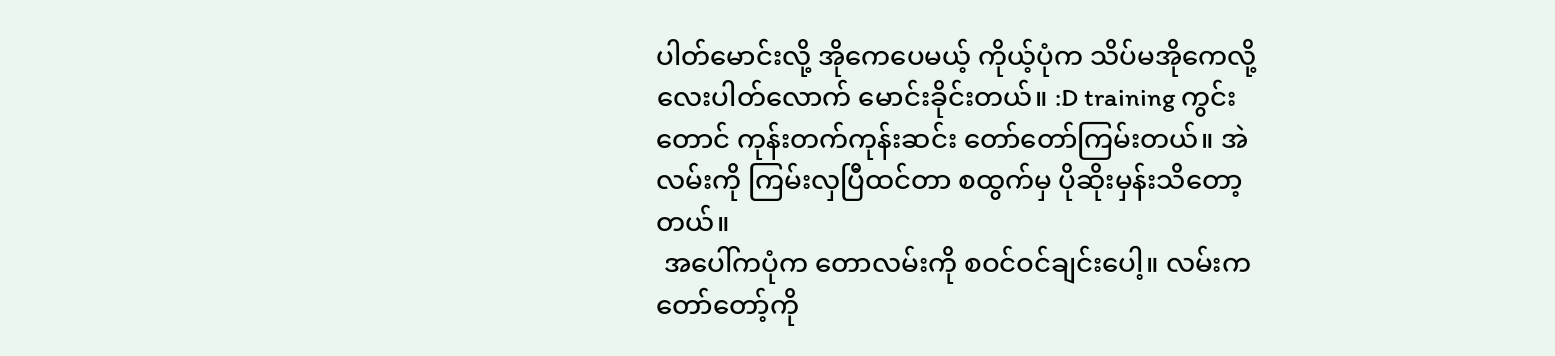ပါတ်မောင်းလို့ အိုကေပေမယ့် ကိုယ့်ပုံက သိပ်မအိုကေလို့ လေးပါတ်လောက် မောင်းခိုင်းတယ်။ :D training ကွင်းတောင် ကုန်းတက်ကုန်းဆင်း တော်တော်ကြမ်းတယ်။ အဲလမ်းကို ကြမ်းလှပြီထင်တာ စထွက်မှ ပိုဆိုးမှန်းသိတော့တယ်။
 အပေါ်ကပုံက တောလမ်းကို စဝင်ဝင်ချင်းပေါ့။ လမ်းက တော်တော့်ကို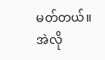မတ်တယ်။ အဲလို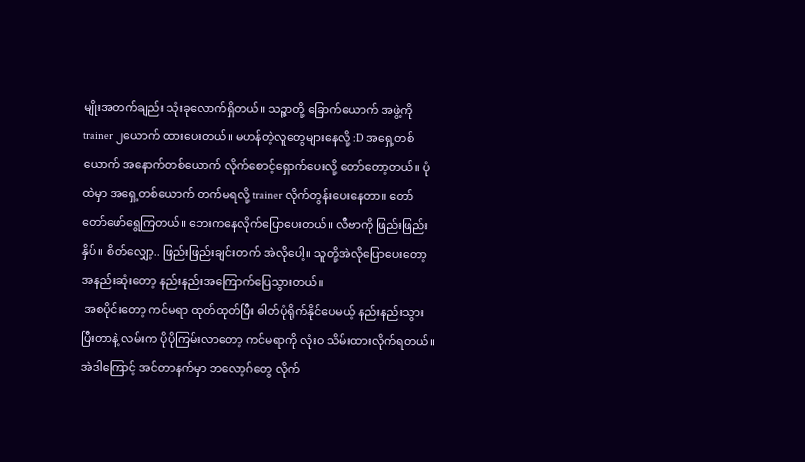မျိုးအတက်ချည်း သုံးခုလောက်ရှိတယ်။ သဉ္ဇာတို့ ခြောက်ယောက် အဖွဲ့ကို trainer ၂ယောက် ထားပေးတယ်။ မဟန်တဲ့လူတွေများနေလို့ :D အရှေ့တစ်ယောက် အနောက်တစ်ယောက် လိုက်စောင့်ရှောက်ပေးလို့ တော်တော့တယ်။ ပုံထဲမှာ အရှေ့တစ်ယောက် တက်မရလို့ trainer လိုက်တွန်းပေးနေတာ။ တော်တော်ဖော်ရွေကြတယ်။ ဘေးကနေလိုက်ပြောပေးတယ်။ လီဗာကို ဖြည်းဖြည်းနှိပ်။ စိတ်လျှော့.. ဖြည်းဖြည်းချင်းတက် အဲလိုပေါ့။ သူတို့အဲလိုပြောပေးတော့ အနည်းဆုံးတော့ နည်းနည်းအကြောက်ပြေသွားတယ်။
 အစပိုင်းတော့ ကင်မရာ ထုတ်ထုတ်ပြီး ဓါတ်ပုံရိုက်နိုင်ပေမယ့် နည်းနည်းသွားပြီးတာနဲ့ လမ်းက ပိုပိုကြမ်းလာတော့ ကင်မရာကို လုံးဝ သိမ်းထားလိုက်ရတယ်။ အဲဒါကြောင့် အင်တာနက်မှာ ဘလော့ဂ်တွေ လိုက်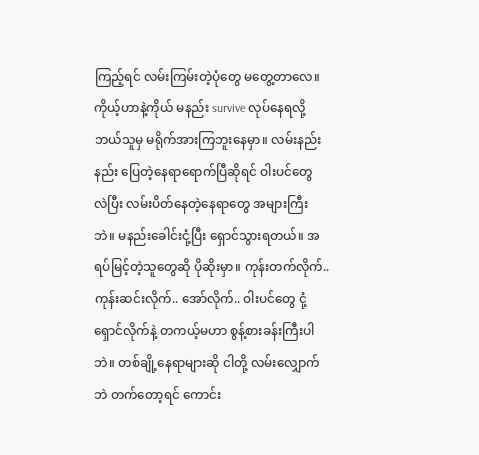ကြည့်ရင် လမ်းကြမ်းတဲ့ပုံတွေ မတွေ့တာလေ။ ကိုယ့်ဟာနဲ့ကိုယ် မနည်း survive လုပ်နေရလို့ ဘယ်သူမှ မရိုက်အားကြဘူးနေမှာ။ လမ်းနည်းနည်း ပြေတဲ့နေရာရောက်ပြီဆိုရင် ဝါးပင်တွေ လဲပြီး လမ်းပိတ်နေတဲ့နေရာတွေ အများကြီးဘဲ။ မနည်းခေါင်းငုံ့ပြီး ရှောင်သွားရတယ်။ အရပ်မြင့်တဲ့သူတွေဆို ပိုဆိုးမှာ။ ကုန်းတက်လိုက်.. ကုန်းဆင်းလိုက်.. အော်လိုက်.. ဝါးပင်တွေ ငုံ့ရှောင်လိုက်နဲ့ တကယ့်မဟာ စွန့်စားခန်းကြီးပါဘဲ။ တစ်ချို့နေရာများဆို ငါတို့ လမ်းလျှောက်ဘဲ တက်တော့ရင် ကောင်း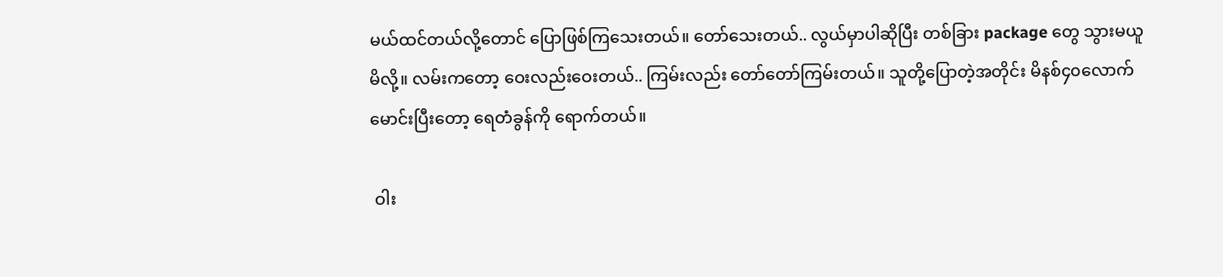မယ်ထင်တယ်လို့တောင် ပြောဖြစ်ကြသေးတယ်။ တော်သေးတယ်.. လွယ်မှာပါဆိုပြီး တစ်ခြား package တွေ သွားမယူမိလို့။ လမ်းကတော့ ဝေးလည်းဝေးတယ်.. ကြမ်းလည်း တော်တော်ကြမ်းတယ်။ သူတို့ပြောတဲ့အတိုင်း မိနစ်၄၀လောက် မောင်းပြီးတော့ ရေတံခွန်ကို ရောက်တယ်။

 ဝါး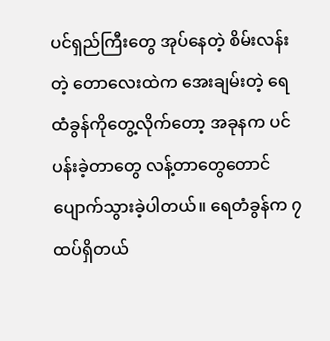ပင်ရှည်ကြီးတွေ အုပ်နေတဲ့ စိမ်းလန်းတဲ့ တောလေးထဲက အေးချမ်းတဲ့ ရေထံခွန်ကိုတွေ့လိုက်တော့ အခုနက ပင်ပန်းခဲ့တာတွေ လန့်တာတွေတောင် ပျောက်သွားခဲ့ပါတယ်။ ရေတံခွန်က ၇ထပ်ရှိတယ်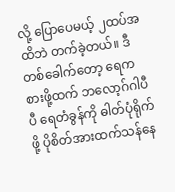လို့ ပြောပေမယ့် ၂ထပ်အထိဘဲ တက်ခဲ့တယ်။ ဒီတစ်ခေါက်တော့ ရေကစားဖို့ထက် ဘလော့ဂ်ဂါပီပီ ရေတံခွန်ကို ဓါတ်ပုံရိုက်ဖို့ ပိုစိတ်အားထက်သန်နေ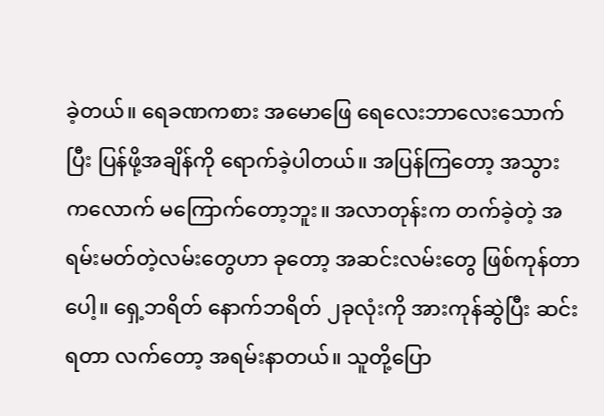ခဲ့တယ်။ ရေခဏကစား အမောဖြေ ရေလေးဘာလေးသောက်ပြီး ပြန်ဖို့အချိန်ကို ရောက်ခဲ့ပါတယ်။ အပြန်ကြတော့ အသွားကလောက် မကြောက်တော့ဘူး။ အလာတုန်းက တက်ခဲ့တဲ့ အရမ်းမတ်တဲ့လမ်းတွေဟာ ခုတော့ အဆင်းလမ်းတွေ ဖြစ်ကုန်တာပေါ့။ ရှေ့ဘရိတ် နောက်ဘရိတ် ၂ခုလုံးကို အားကုန်ဆွဲပြီး ဆင်းရတာ လက်တော့ အရမ်းနာတယ်။ သူတို့ပြော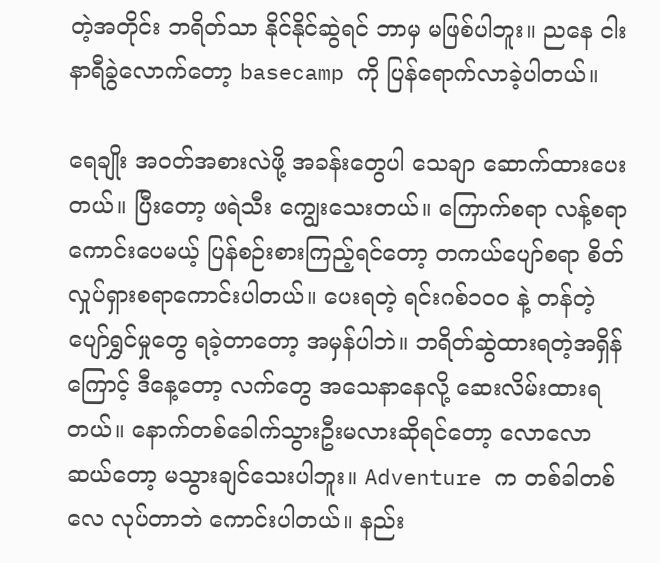တဲ့အတိုင်း ဘရိတ်သာ နိုင်နိုင်ဆွဲရင် ဘာမှ မဖြစ်ပါဘူး။ ညနေ ငါးနာရီခွဲလောက်တော့ basecamp ကို ပြန်ရောက်လာခဲ့ပါတယ်။

ရေချိုး အဝတ်အစားလဲဖို့ အခန်းတွေပါ သေချာ ဆောက်ထားပေးတယ်။ ပြီးတော့ ဖရဲသီး ကျွေးသေးတယ်။ ကြောက်စရာ လန့်စရာကောင်းပေမယ့် ပြန်စဉ်းစားကြည့်ရင်တော့ တကယ်ပျော်စရာ စိတ်လှုပ်ရှားစရာကောင်းပါတယ်။ ပေးရတဲ့ ရင်းဂစ်၁၀၀ နဲ့ တန်တဲ့ ပျော်ရွှင်မှုတွေ ရခဲ့တာတော့ အမှန်ပါဘဲ။ ဘရိတ်ဆွဲထားရတဲ့အရှိန်ကြောင့် ဒီနေ့တော့ လက်တွေ အသေနာနေလို့ ဆေးလိမ်းထားရတယ်။ နောက်တစ်ခေါက်သွားဦးမလားဆိုရင်တော့ လောလောဆယ်တော့ မသွားချင်သေးပါဘူး။ Adventure က တစ်ခါတစ်လေ လုပ်တာဘဲ ကောင်းပါတယ်။ နည်း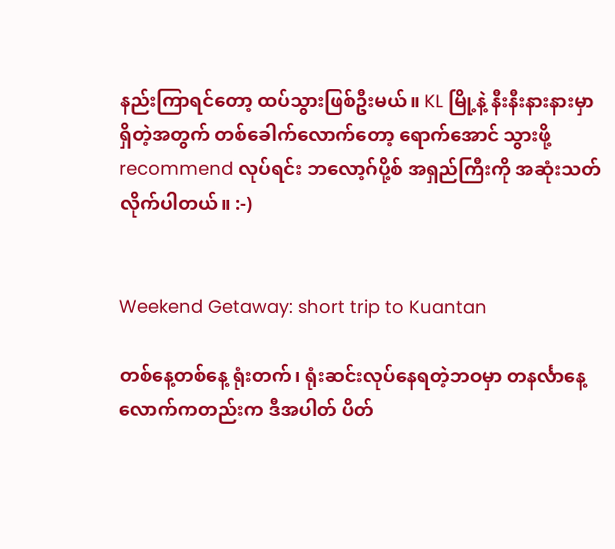နည်းကြာရင်တော့ ထပ်သွားဖြစ်ဦးမယ်။ KL မြို့နဲ့ နီးနီးနားနားမှာရှိတဲ့အတွက် တစ်ခေါက်လောက်တော့ ရောက်အောင် သွားဖို့ recommend လုပ်ရင်း ဘလော့ဂ်ပို့စ် အရှည်ကြီးကို အဆုံးသတ်လိုက်ပါတယ်။ :-)


Weekend Getaway: short trip to Kuantan

တစ်နေ့တစ်နေ့ ရုံးတက်၊ ရုံးဆင်းလုပ်နေရတဲ့ဘဝမှာ တနင်္လာနေ့လောက်ကတည်းက ဒီအပါတ် ပိတ်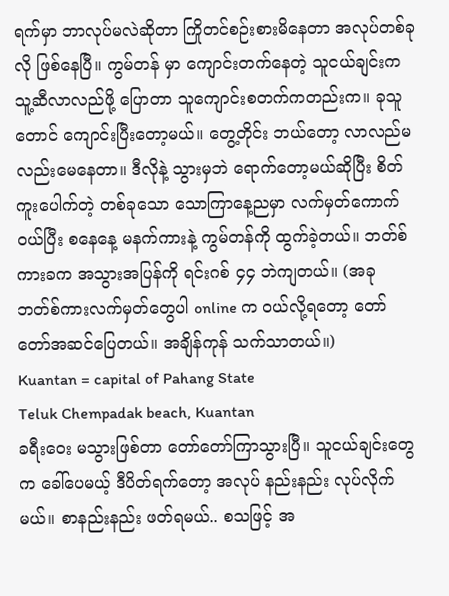ရက်မှာ ဘာလုပ်မလဲဆိုတာ ကြိုတင်စဉ်းစားမိနေတာ အလုပ်တစ်ခုလို ဖြစ်နေပြီ။ ကွမ်တန် မှာ ကျောင်းတက်နေတဲ့ သူငယ်ချင်းက သူ့ဆီလာလည်ဖို့ ပြောတာ သူကျောင်းစတက်ကတည်းက။ ခုသူတောင် ကျောင်းပြီးတော့မယ်။ တွေ့တိုင်း ဘယ်တော့ လာလည်မလည်းမေနေတာ။ ဒီလိုနဲ့ သွားမှဘဲ ရောက်တော့မယ်ဆိုပြီး စိတ်ကူးပေါက်တဲ့ တစ်ခုသော သောကြာနေ့ညမှာ လက်မှတ်ကောက်ဝယ်ပြီး စနေနေ့ မနက်ကားနဲ့ ကွမ်တန်ကို ထွက်ခဲ့တယ်။ ဘတ်စ်ကားခက အသွားအပြန်ကို ရင်းဂစ် ၄၄ ဘဲကျတယ်။ (အခု ဘတ်စ်ကားလက်မှတ်တွေပါ online က ဝယ်လို့ရတော့ တော်တော်အဆင်ပြေတယ်။ အချိန်ကုန် သက်သာတယ်။)
Kuantan = capital of Pahang State
Teluk Chempadak beach, Kuantan
ခရီးဝေး မသွားဖြစ်တာ တော်တော်ကြာသွားပြီ။ သူငယ်ချင်းတွေက ခေါ်ပေမယ့် ဒီပိတ်ရက်တော့ အလုပ် နည်းနည်း လုပ်လိုက်မယ်။ စာနည်းနည်း ဖတ်ရမယ်.. စသဖြင့် အ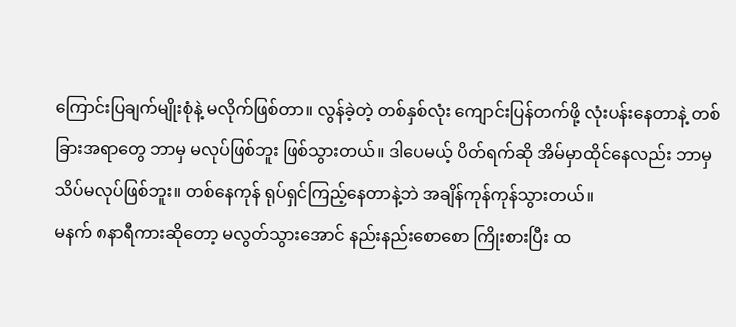ကြောင်းပြချက်မျိုးစုံနဲ့ မလိုက်ဖြစ်တာ။ လွန်ခဲ့တဲ့ တစ်နှစ်လုံး ကျောင်းပြန်တက်ဖို့ လုံးပန်းနေတာနဲ့ တစ်ခြားအရာတွေ ဘာမှ မလုပ်ဖြစ်ဘူး ဖြစ်သွားတယ်။ ဒါပေမယ့် ပိတ်ရက်ဆို အိမ်မှာထိုင်နေလည်း ဘာမှ သိပ်မလုပ်ဖြစ်ဘူး။ တစ်နေကုန် ရုပ်ရှင်ကြည့်နေတာနဲ့ဘဲ အချိန်ကုန်ကုန်သွားတယ်။
မနက် ၈နာရီကားဆိုတော့ မလွတ်သွားအောင် နည်းနည်းစောစော ကြိုးစားပြီး ထ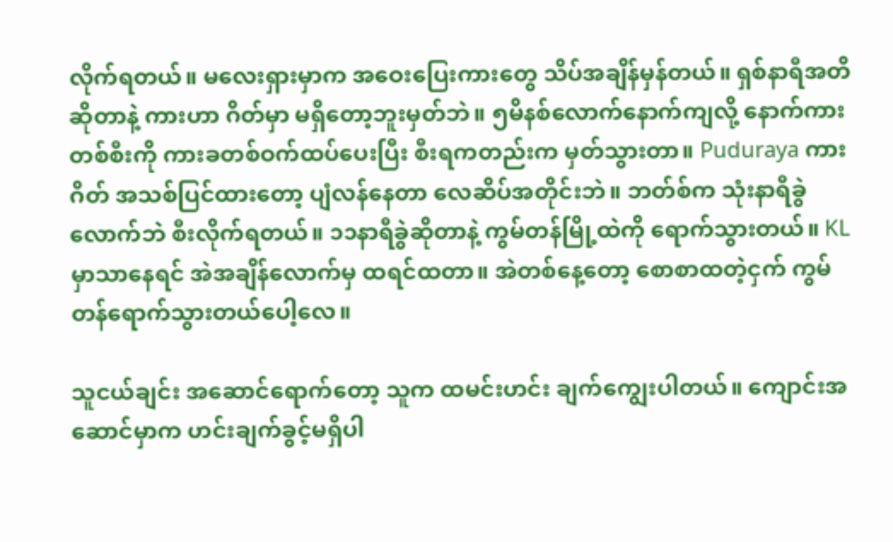လိုက်ရတယ်။ မလေးရှားမှာက အဝေးပြေးကားတွေ သိပ်အချိန်မှန်တယ်။ ရှစ်နာရီအတိဆိုတာနဲ့ ကားဟာ ဂိတ်မှာ မရှိတော့ဘူးမှတ်ဘဲ။ ၅မိနစ်လောက်နောက်ကျလို့ နောက်ကားတစ်စီးကို ကားခတစ်ဝက်ထပ်ပေးပြီး စီးရကတည်းက မှတ်သွားတာ။ Puduraya ကားဂိတ် အသစ်ပြင်ထားတော့ ပျံလန်နေတာ လေဆိပ်အတိုင်းဘဲ။ ဘတ်စ်က သုံးနာရီခွဲလောက်ဘဲ စီးလိုက်ရတယ်။ ၁၁နာရီခွဲဆိုတာနဲ့ ကွမ်တန်မြို့ထဲကို ရောက်သွားတယ်။ KL မှာသာနေရင် အဲအချိန်လောက်မှ ထရင်ထတာ။ အဲတစ်နေ့တော့ စောစာထတဲ့ငှက် ကွမ်တန်ရောက်သွားတယ်ပေါ့လေ။

သူငယ်ချင်း အဆောင်ရောက်တော့ သူက ထမင်းဟင်း ချက်ကျွေးပါတယ်။ ကျောင်းအဆောင်မှာက ဟင်းချက်ခွင့်မရှိပါ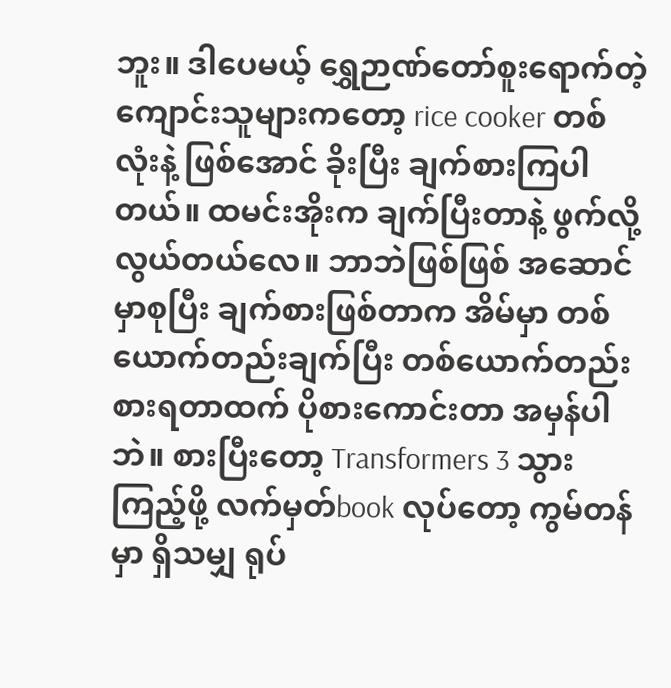ဘူး။ ဒါပေမယ့် ရွှေဉာဏ်တော်စူးရောက်တဲ့ ကျောင်းသူများကတော့ rice cooker တစ်လုံးနဲ့ ဖြစ်အောင် ခိုးပြီး ချက်စားကြပါတယ်။ ထမင်းအိုးက ချက်ပြီးတာနဲ့ ဖွက်လို့လွယ်တယ်လေ။ ဘာဘဲဖြစ်ဖြစ် အဆောင်မှာစုပြီး ချက်စားဖြစ်တာက အိမ်မှာ တစ်ယောက်တည်းချက်ပြီး တစ်ယောက်တည်းစားရတာထက် ပိုစားကောင်းတာ အမှန်ပါဘဲ။ စားပြီးတော့ Transformers 3 သွားကြည့်ဖို့ လက်မှတ်book လုပ်တော့ ကွမ်တန်မှာ ရှိသမျှ ရုပ်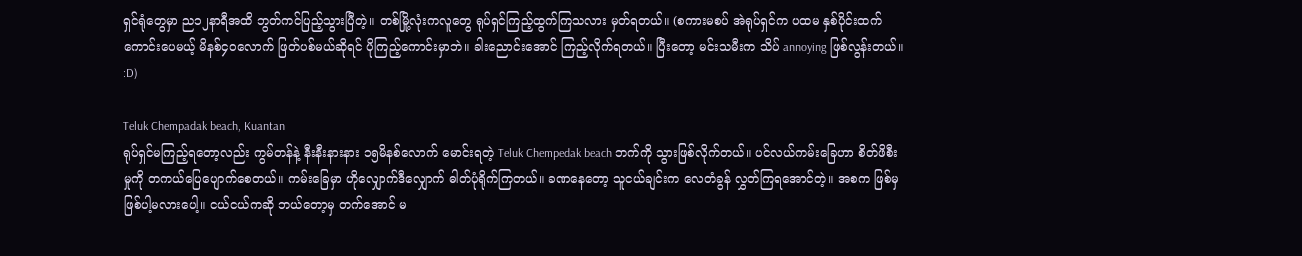ရှင်ရုံတွေမှာ ည၁၂နာရီအထိ ဘွတ်ကင်ပြည့်သွားပြီတဲ့။ တစ်မြို့လုံးကလူတွေ ရုပ်ရှင်ကြည့်ထွက်ကြသလား မှတ်ရတယ်။ (စကားမစပ် အဲရုပ်ရှင်က ပထမ နှစ်ပိုင်းထက် ကောင်းပေမယ့် မိနစ်၄၀လောက် ဖြတ်ပစ်မယ်ဆိုရင် ပိုကြည့်ကောင်းမှာဘဲ။ ခါးညောင်းအောင် ကြည့်လိုက်ရတယ်။ ပြီးတော့ မင်းသမီးက သိပ် annoying ဖြစ်လွန်းတယ်။ :D)

Teluk Chempadak beach, Kuantan
ရုပ်ရှင်မကြည့်ရတော့လည်း ကွမ်တန်နဲ့ နီးနီးနားနား ၁၅မိနစ်လောက် မောင်းရတဲ့ Teluk Chempedak beach ဘက်ကို သွားဖြစ်လိုက်တယ်။ ပင်လယ်ကမ်းခြေဟာ စိတ်ဖိစီးမှုကို တကယ်ပြေပျောက်စေတယ်။ ကမ်းခြေမှာ ဟိုလျှောက်ဒီလျှောက် ဓါတ်ပုံရိုက်ကြတယ်။ ခဏနေတော့ သူငယ်ချင်းက လေတံခွန် လွှတ်ကြရအောင်တဲ့။ အစက ဖြစ်မှ ဖြစ်ပါ့မလားပေါ့။ ငယ်ငယ်ကဆို ဘယ်တော့မှ တက်အောင် မ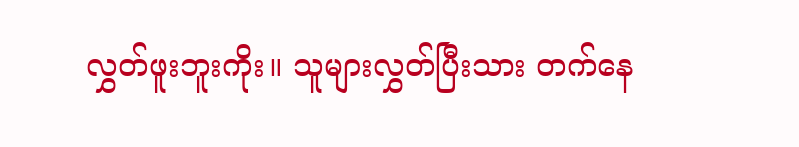လွှတ်ဖူးဘူးကိုး။ သူများလွှတ်ပြီးသား တက်နေ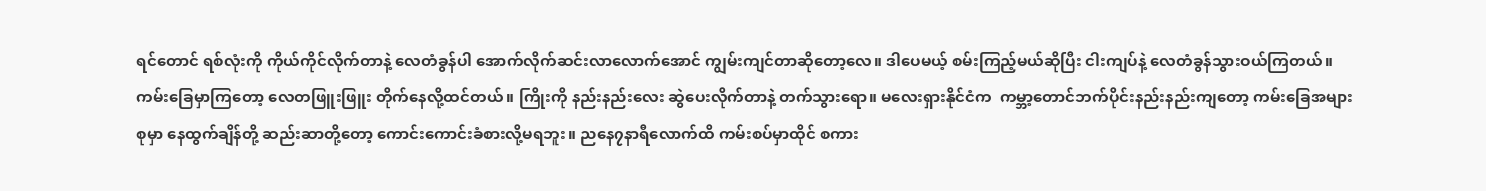ရင်တောင် ရစ်လုံးကို ကိုယ်ကိုင်လိုက်တာနဲ့ လေတံခွန်ပါ အောက်လိုက်ဆင်းလာလောက်အောင် ကျွမ်းကျင်တာဆိုတော့လေ။ ဒါပေမယ့် စမ်းကြည့်မယ်ဆိုပြီး ငါးကျပ်နဲ့ လေတံခွန်သွားဝယ်ကြတယ်။ ကမ်းခြေမှာကြတော့ လေတဖြူးဖြူး တိုက်နေလို့ထင်တယ်။ ကြိုးကို နည်းနည်းလေး ဆွဲပေးလိုက်တာနဲ့ တက်သွားရော။ မလေးရှားနိုင်ငံက  ကမ္ဘာ့တောင်ဘက်ပိုင်းနည်းနည်းကျတော့ ကမ်းခြေအများစုမှာ နေထွက်ချိန်တို့ ဆည်းဆာတို့တော့ ကောင်းကောင်းခံစားလို့မရဘူး။ ညနေ၇နာရီလောက်ထိ ကမ်းစပ်မှာထိုင် စကား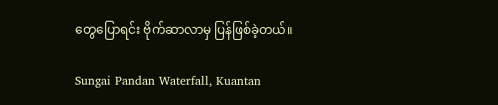တွေပြောရင်း ဗိုက်ဆာလာမှ ပြန်ဖြစ်ခဲ့တယ်။

Sungai Pandan Waterfall, Kuantan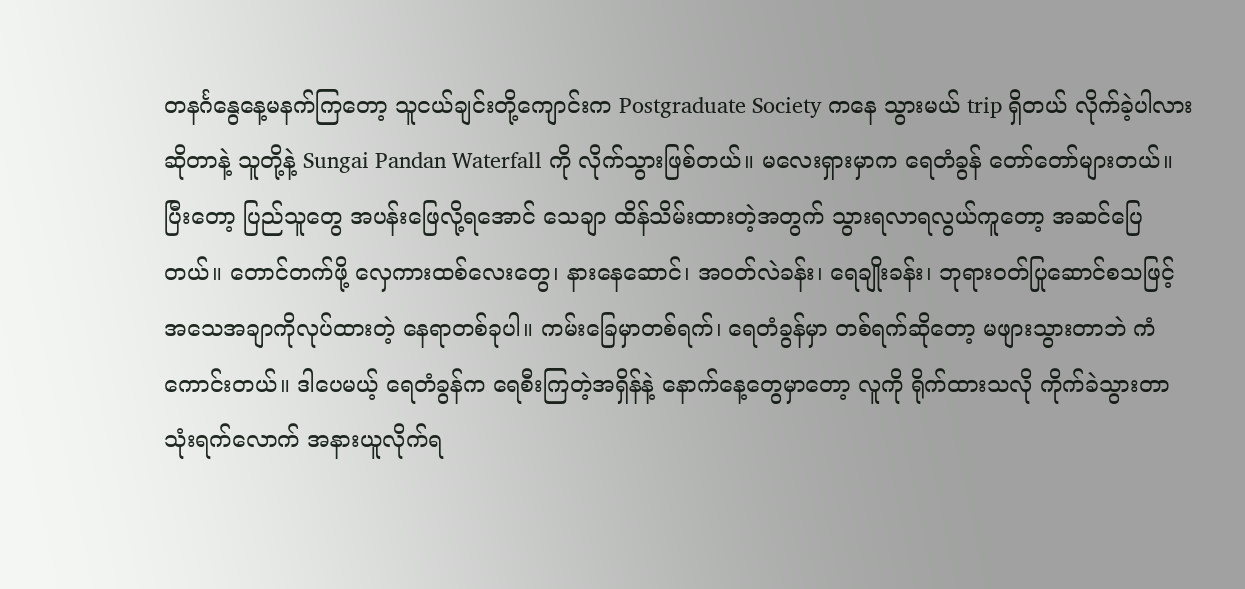တနင်္ဂနွေနေ့မနက်ကြတော့ သူငယ်ချင်းတို့ကျောင်းက Postgraduate Society ကနေ သွားမယ် trip ရှိတယ် လိုက်ခဲ့ပါလားဆိုတာနဲ့ သူတို့နဲ့ Sungai Pandan Waterfall ကို လိုက်သွားဖြစ်တယ်။ မလေးရှားမှာက ရေတံခွန် တော်တော်များတယ်။ ပြီးတော့ ပြည်သူတွေ အပန်းဖြေလို့ရအောင် သေချာ ထိန်သိမ်းထားတဲ့အတွက် သွားရလာရလွယ်ကူတော့ အဆင်ပြေတယ်။ တောင်တက်ဖို့ လှေကားထစ်လေးတွေ၊ နားနေဆောင်၊ အဝတ်လဲခန်း၊ ရေချိုးခန်း၊ ဘုရားဝတ်ပြုဆောင်စသဖြင့် အသေအချာကိုလုပ်ထားတဲ့ နေရာတစ်ခုပါ။ ကမ်းခြေမှာတစ်ရက်၊ ရေတံခွန်မှာ တစ်ရက်ဆိုတော့ မဖျားသွားတာဘဲ ကံကောင်းတယ်။ ဒါပေမယ့် ရေတံခွန်က ရေစီးကြတဲ့အရှိန်နဲ့ နောက်နေ့တွေမှာတော့ လူကို ရိုက်ထားသလို ကိုက်ခဲသွားတာ သုံးရက်လောက် အနားယူလိုက်ရ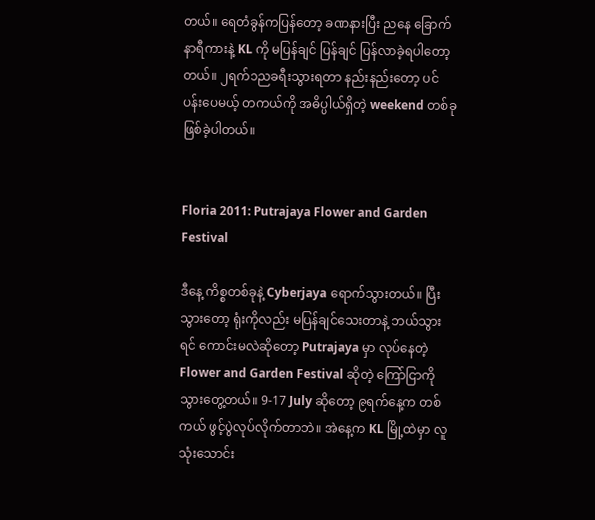တယ်။ ရေတံခွန်ကပြန်တော့ ခဏနားပြီး ညနေ ခြောက်နာရီကားနဲ့ KL ကို မပြန်ချင် ပြန်ချင် ပြန်လာခဲ့ရပါတော့တယ်။ ၂ရက်၁ညခရီးသွားရတာ နည်းနည်းတော့ ပင်ပန်းပေမယ့် တကယ်ကို အဓိပ္ပါယ်ရှိတဲ့ weekend တစ်ခု ဖြစ်ခဲ့ပါတယ်။


Floria 2011: Putrajaya Flower and Garden Festival

ဒီနေ့ ကိစ္စတစ်ခုနဲ့ Cyberjaya ရောက်သွားတယ်။ ပြီးသွားတော့ ရုံးကိုလည်း မပြန်ချင်သေးတာနဲ့ ဘယ်သွားရင် ကောင်းမလဲဆိုတော့ Putrajaya မှာ လုပ်နေတဲ့ Flower and Garden Festival ဆိုတဲ့ ကြော်ငြာကို သွားတွေ့တယ်။ 9-17 July ဆိုတော့ ၉ရက်နေ့က တစ်ကယ် ဖွင့်ပွဲလုပ်လိုက်တာဘဲ။ အဲနေ့က KL မြို့ထဲမှာ လူသုံးသောင်း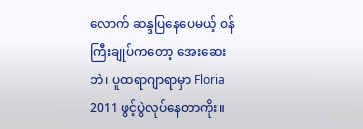လောက် ဆန္ဒပြနေပေမယ့် ဝန်ကြီးချုပ်ကတော့ အေးဆေးဘဲ၊ ပူထရာဂျာရာမှာ Floria 2011 ဖွင့်ပွဲလုပ်နေတာကိုး။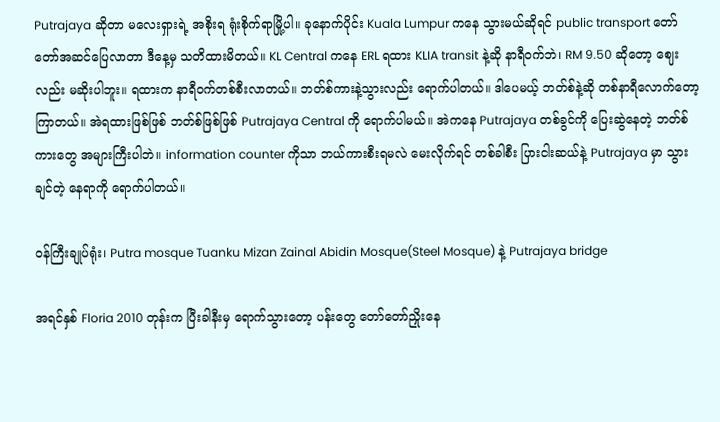Putrajaya ဆိုတာ မလေးရှားရဲ့ အစိုးရ ရုံးစိုက်ရာမြို့ပါ။ ခုနောက်ပိုင်း Kuala Lumpur ကနေ သွားမယ်ဆိုရင် public transport တော်တော်အဆင်ပြေလာတာ ဒီနေ့မှ သတိထားမိတယ်။ KL Central ကနေ ERL ရထား KLIA transit နဲ့ဆို နာရီဝက်ဘဲ၊ RM 9.50 ဆိုတော့ ဈေးလည်း မဆိုးပါဘူး။ ရထားက နာရီဝက်တစ်စီးလာတယ်။ ဘတ်စ်ကားနဲ့သွားလည်း ရောက်ပါတယ်။ ဒါပေမယ့် ဘတ်စ်နဲ့ဆို တစ်နာရီလောက်တော့ ကြာတယ်။ အဲရထားဖြစ်ဖြစ် ဘတ်စ်ဖြစ်ဖြစ် Putrajaya Central ကို ရောက်ပါမယ်။ အဲကနေ Putrajaya တစ်ခွင်ကို ပြေးဆွဲနေတဲ့ ဘတ်စ်ကားတွေ အများကြီးပါဘဲ။ information counter ကိုသာ ဘယ်ကားစီးရမလဲ မေးလိုက်ရင် တစ်ခါစီး ပြားငါးဆယ်နဲ့ Putrajaya မှာ သွားချင်တဲ့ နေရာကို ရောက်ပါတယ်။

ဝန်ကြီးချုပ်ရုံး၊ Putra mosque Tuanku Mizan Zainal Abidin Mosque(Steel Mosque) နဲ့ Putrajaya bridge

အရင်နှစ် Floria 2010 တုန်းက ပြီးခါနီးမှ ရောက်သွားတော့ ပန်းတွေ တော်တော်ညှိုးနေ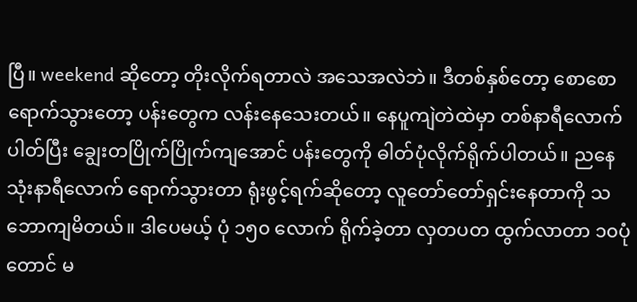ပြီ။ weekend ဆိုတော့ တိုးလိုက်ရတာလဲ အသေအလဲဘဲ။ ဒီတစ်နှစ်တော့ စောစော ရောက်သွားတော့ ပန်းတွေက လန်းနေသေးတယ်။ နေပူကျဲတဲထဲမှာ တစ်နာရီလောက်ပါတ်ပြီး ချွေးတပြိုက်ပြိုက်ကျအောင် ပန်းတွေကို ဓါတ်ပုံလိုက်ရိုက်ပါတယ်။ ညနေသုံးနာရီလောက် ရောက်သွားတာ ရုံးဖွင့်ရက်ဆိုတော့ လူတော်တော်ရှင်းနေတာကို သဘောကျမိတယ်။ ဒါပေမယ့် ပုံ ၁၅၀ လောက် ရိုက်ခဲ့တာ လှတပတ ထွက်လာတာ ၁၀ပုံတောင် မ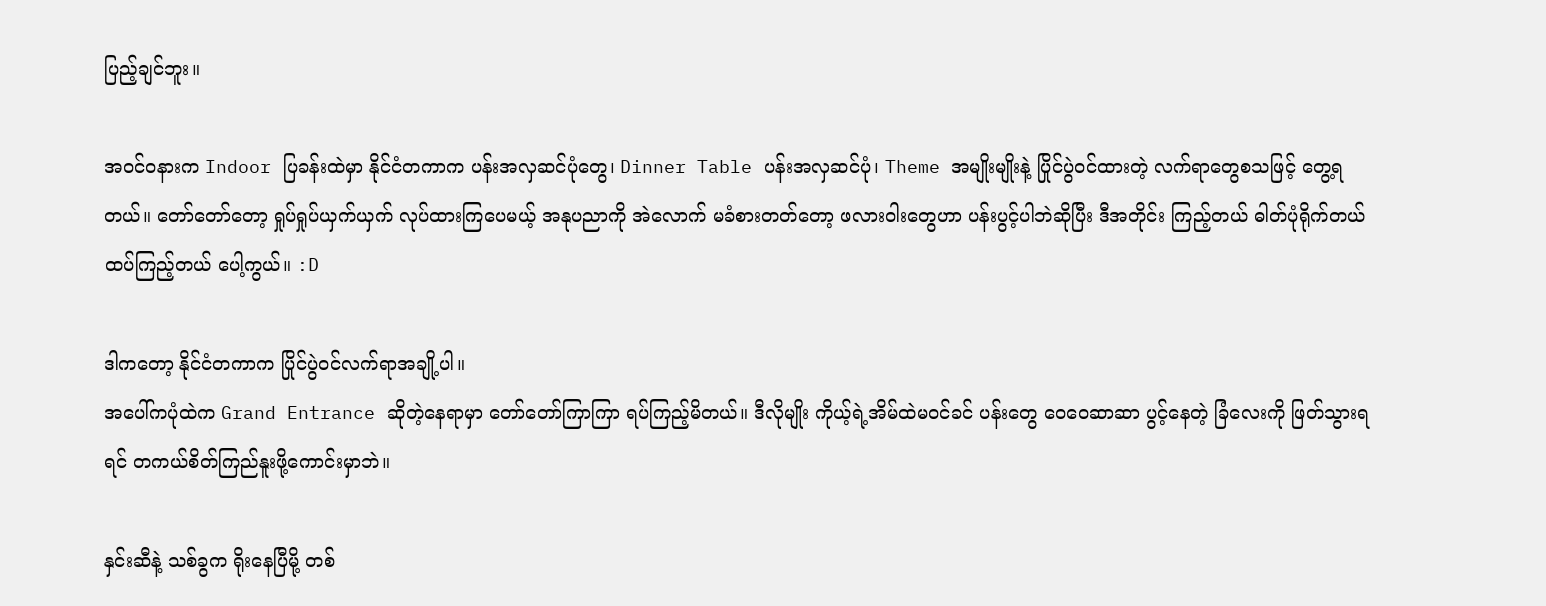ပြည့်ချင်ဘူး။

အဝင်ဝနားက Indoor ပြခန်းထဲမှာ နိုင်ငံတကာက ပန်းအလှဆင်ပုံတွေ၊ Dinner Table ပန်းအလှဆင်ပုံ၊ Theme အမျိုးမျိုးနဲ့ ပြိုင်ပွဲဝင်ထားတဲ့ လက်ရာတွေစသဖြင့် တွေ့ရတယ်။ တော်တော်တော့ ရှုပ်ရှုပ်ယှက်ယှက် လုပ်ထားကြပေမယ့် အနုပညာကို အဲလောက် မခံစားတတ်တော့ ဖလားဝါးတွေဟာ ပန်းပွင့်ပါဘဲဆိုပြီး ဒီအတိုင်း ကြည့်တယ် ဓါတ်ပုံရိုက်တယ် ထပ်ကြည့်တယ် ပေါ့ကွယ်။ :D

ဒါကတော့ နိုင်ငံတကာက ပြိုင်ပွဲဝင်လက်ရာအချို့ပါ။
အပေါ်ကပုံထဲက Grand Entrance ဆိုတဲ့နေရာမှာ တော်တော်ကြာကြာ ရပ်ကြည့်မိတယ်။ ဒီလိုမျိုး ကိုယ့်ရဲ့အိမ်ထဲမဝင်ခင် ပန်းတွေ ဝေဝေဆာဆာ ပွင့်နေတဲ့ ခြံလေးကို ဖြတ်သွားရရင် တကယ်စိတ်ကြည်နူးဖို့ကောင်းမှာဘဲ။

နှင်းဆီနဲ့ သစ်ခွက ရိုးနေပြီမို့ တစ်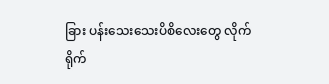ခြား ပန်းသေးသေးပိစိလေးတွေ လိုက်ရိုက်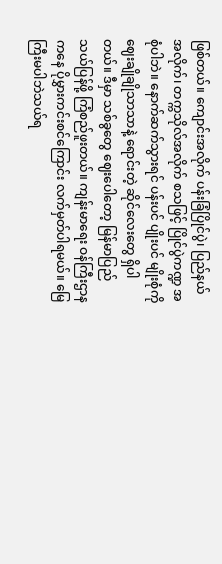ဖြစ်တယ်။ ကျောင်းအလိုက် ပန်းခြံပြိုင်ပွဲ၊ ပြည်နယ်အလိုက်၊ တက္ကသိုလ်အလိုက် စသဖြင့် ပြိုင်ပွဲကဏ္ဍ အစုံပါဘဲ။ နောက်ဆက်သွားရင် ပန်းပင် ပျိုးပင် မျိုးစုံကို ဈေးချိုချိုသာသာနဲ့ ရောင်းတဲ့ ဆိုင်လေးတွေ ရှိပါတယ်။ ဒီမှာ သစ်ခွတွေ ဈေးပေါတော့ မြန်မာပြည်သယ်ပြန်ဖို့ ကြံစည်ဖူးတယ်။ ကျန်းမာရေး ဝန်ကြီးဌာနကနေ ပိုမွှားကင်းစင်ကြောင်း လက်မှတ်ပါရမယ်။ မြေကြီးမပါဘဲသယ်ရ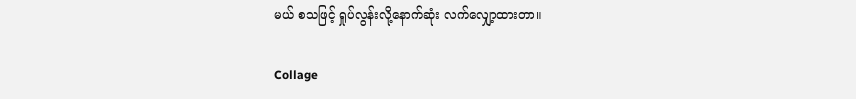မယ် စသဖြင့် ရှုပ်လွန်းလို့နောက်ဆုံး လက်လျှော့ထားတာ။

Collage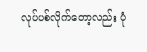လုပ်ပစ်လိုက်တော့လည်း ပုံ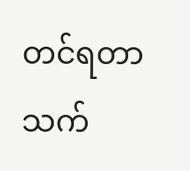တင်ရတာ သက်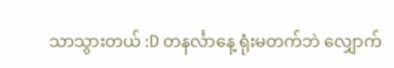သာသွားတယ် :D တနင်္လာနေ့ ရုံးမတက်ဘဲ လျှောက်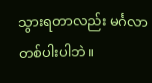သွားရတာလည်း မင်္ဂလာ တစ်ပါးပါဘဲ။